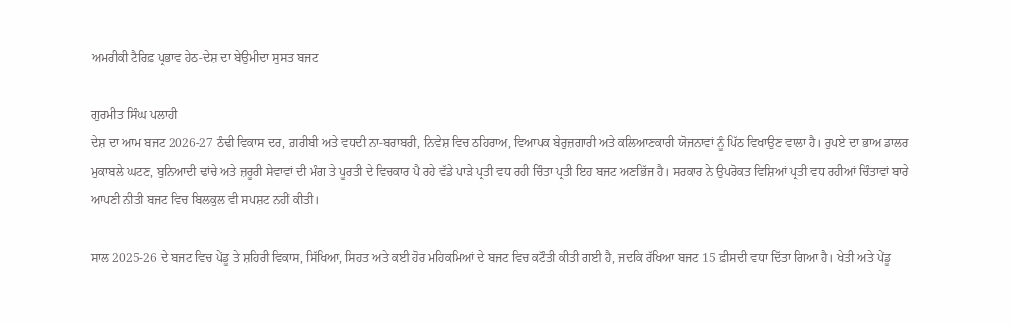ਅਮਰੀਕੀ ਟੈਰਿਫ਼ ਪ੍ਰਭਾਵ ਹੇਠ-ਦੇਸ਼ ਦਾ ਬੇਉਮੀਦਾ ਸੁਸਤ ਬਜਟ

ਗੁਰਮੀਤ ਸਿੰਘ ਪਲਾਹੀ
ਦੇਸ਼ ਦਾ ਆਮ ਬਜਟ 2026-27 ਠੰਢੀ ਵਿਕਾਸ ਦਰ, ਗ਼ਰੀਬੀ ਅਤੇ ਵਧਦੀ ਨਾ-ਬਰਾਬਰੀ, ਨਿਵੇਸ਼ ਵਿਚ ਠਹਿਰਾਅ, ਵਿਆਪਕ ਬੇਰੁਜ਼ਗਾਰੀ ਅਤੇ ਕਲਿਆਣਕਾਰੀ ਯੋਜਨਾਵਾਂ ਨੂੰ ਪਿੱਠ ਵਿਖਾਉਣ ਵਾਲਾ ਹੈ। ਰੁਪਏ ਦਾ ਭਾਅ ਡਾਲਰ ਮੁਕਾਬਲੇ ਘਟਣ, ਬੁਨਿਆਦੀ ਢਾਂਚੇ ਅਤੇ ਜ਼ਰੂਰੀ ਸੇਵਾਵਾਂ ਦੀ ਮੰਗ ਤੇ ਪੂਰਤੀ ਦੇ ਵਿਚਕਾਰ ਪੈ ਰਹੇ ਵੱਡੇ ਪਾੜੇ ਪ੍ਰਤੀ ਵਧ ਰਹੀ ਚਿੰਤਾ ਪ੍ਰਤੀ ਇਹ ਬਜਟ ਅਣਭਿੱਜ ਹੈ। ਸਰਕਾਰ ਨੇ ਉਪਰੋਕਤ ਵਿਸ਼ਿਆਂ ਪ੍ਰਤੀ ਵਧ ਰਹੀਆਂ ਚਿੰਤਾਵਾਂ ਬਾਰੇ ਆਪਣੀ ਨੀਤੀ ਬਜਟ ਵਿਚ ਬਿਲਕੁਲ ਵੀ ਸਪਸ਼ਟ ਨਹੀਂ ਕੀਤੀ।

ਸਾਲ 2025-26 ਦੇ ਬਜਟ ਵਿਚ ਪੇਂਡੂ ਤੇ ਸ਼ਹਿਰੀ ਵਿਕਾਸ, ਸਿੱਖਿਆ, ਸਿਹਤ ਅਤੇ ਕਈ ਹੋਰ ਮਹਿਕਮਿਆਂ ਦੇ ਬਜਟ ਵਿਚ ਕਟੌਤੀ ਕੀਤੀ ਗਈ ਹੈ, ਜਦਕਿ ਰੱਖਿਆ ਬਜਟ 15 ਫ਼ੀਸਦੀ ਵਧਾ ਦਿੱਤਾ ਗਿਆ ਹੈ। ਖੇਤੀ ਅਤੇ ਪੇਂਡੂ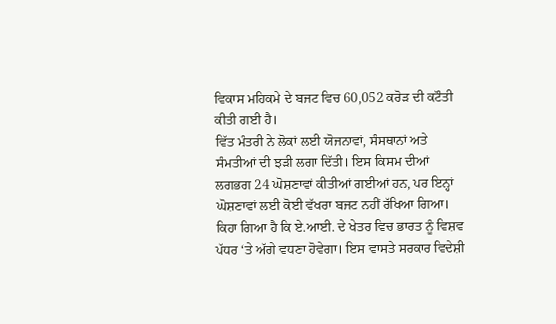ਵਿਕਾਸ ਮਹਿਕਮੇ ਦੇ ਬਜਟ ਵਿਚ 60,052 ਕਰੋੜ ਦੀ ਕਟੌਤੀ ਕੀਤੀ ਗਈ ਹੈ।
ਵਿੱਤ ਮੰਤਰੀ ਨੇ ਲੋਕਾਂ ਲਈ ਯੋਜਨਾਵਾਂ, ਸੰਸਥਾਨਾਂ ਅਤੇ ਸੰਮਤੀਆਂ ਦੀ ਝੜੀ ਲਗਾ ਦਿੱਤੀ। ਇਸ ਕਿਸਮ ਦੀਆਂ ਲਗਭਗ 24 ਘੋਸ਼ਣਾਵਾਂ ਕੀਤੀਆਂ ਗਈਆਂ ਹਨ, ਪਰ ਇਨ੍ਹਾਂ ਘੋਸ਼ਣਾਵਾਂ ਲਈ ਕੋਈ ਵੱਖਰਾ ਬਜਟ ਨਹੀਂ ਰੱਖਿਆ ਗਿਆ। ਕਿਹਾ ਗਿਆ ਹੈ ਕਿ ਏ.ਆਈ. ਦੇ ਖੇਤਰ ਵਿਚ ਭਾਰਤ ਨੂੰ ਵਿਸ਼ਵ ਪੱਧਰ ‘ਤੇ ਅੱਗੇ ਵਧਣਾ ਹੋਵੇਗਾ। ਇਸ ਵਾਸਤੇ ਸਰਕਾਰ ਵਿਦੇਸ਼ੀ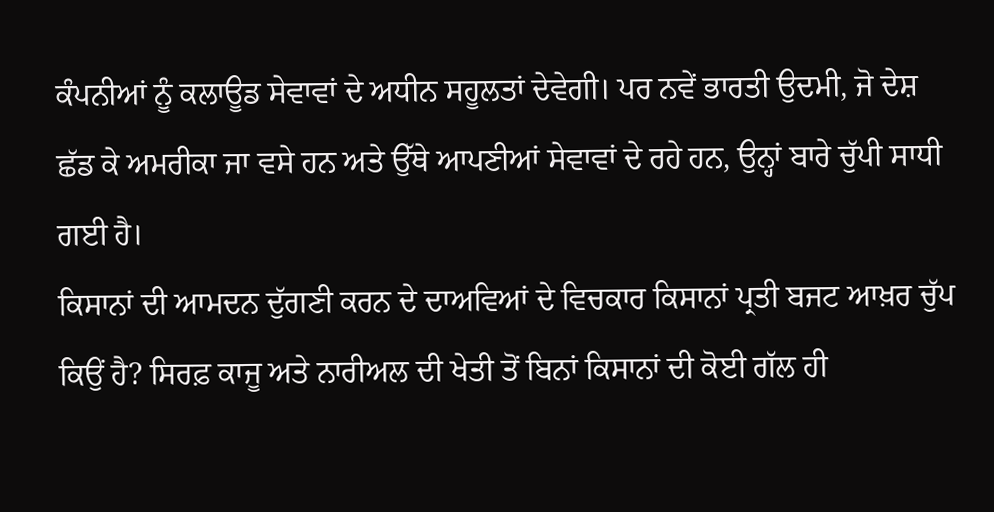ਕੰਪਨੀਆਂ ਨੂੰ ਕਲਾਊਡ ਸੇਵਾਵਾਂ ਦੇ ਅਧੀਨ ਸਹੂਲਤਾਂ ਦੇਵੇਗੀ। ਪਰ ਨਵੇਂ ਭਾਰਤੀ ਉਦਮੀ, ਜੋ ਦੇਸ਼ ਛੱਡ ਕੇ ਅਮਰੀਕਾ ਜਾ ਵਸੇ ਹਨ ਅਤੇ ਉੱਥੇ ਆਪਣੀਆਂ ਸੇਵਾਵਾਂ ਦੇ ਰਹੇ ਹਨ, ਉਨ੍ਹਾਂ ਬਾਰੇ ਚੁੱਪੀ ਸਾਧੀ ਗਈ ਹੈ।
ਕਿਸਾਨਾਂ ਦੀ ਆਮਦਨ ਦੁੱਗਣੀ ਕਰਨ ਦੇ ਦਾਅਵਿਆਂ ਦੇ ਵਿਚਕਾਰ ਕਿਸਾਨਾਂ ਪ੍ਰਤੀ ਬਜਟ ਆਖ਼ਰ ਚੁੱਪ ਕਿਉਂ ਹੈ? ਸਿਰਫ਼ ਕਾਜੂ ਅਤੇ ਨਾਰੀਅਲ ਦੀ ਖੇਤੀ ਤੋਂ ਬਿਨਾਂ ਕਿਸਾਨਾਂ ਦੀ ਕੋਈ ਗੱਲ ਹੀ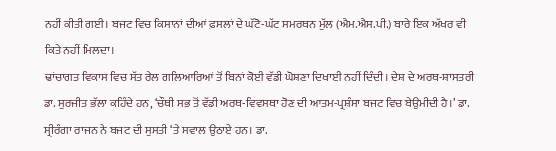ਨਹੀਂ ਕੀਤੀ ਗਈ। ਬਜਟ ਵਿਚ ਕਿਸਾਨਾਂ ਦੀਆਂ ਫ਼ਸਲਾਂ ਦੇ ਘੱਟੋ-ਘੱਟ ਸਮਰਥਨ ਮੁੱਲ (ਐਮ.ਐਸ.ਪੀ.) ਬਾਰੇ ਇਕ ਅੱਖਰ ਵੀ ਕਿਤੇ ਨਹੀਂ ਮਿਲਦਾ।
ਢਾਂਚਾਗਤ ਵਿਕਾਸ ਵਿਚ ਸੱਤ ਰੇਲ ਗਲਿਆਰਿਆਂ ਤੋਂ ਬਿਨਾਂ ਕੋਈ ਵੱਡੀ ਘੋਸ਼ਣਾ ਦਿਖਾਈ ਨਹੀਂ ਦਿੰਦੀ। ਦੇਸ਼ ਦੇ ਅਰਥ-ਸ਼ਾਸਤਰੀ ਡਾ. ਸੁਰਜੀਤ ਭੱਲਾ ਕਹਿੰਦੇ ਹਨ, ‘ਚੌਥੀ ਸਭ ਤੋਂ ਵੱਡੀ ਅਰਥ-ਵਿਵਸਥਾ ਹੋਣ ਦੀ ਆਤਮ-ਪ੍ਰਸ਼ੰਸਾ ਬਜਟ ਵਿਚ ਬੇਉਮੀਦੀ ਹੈ।’ ਡਾ. ਸ੍ਰੀਰੰਗਾ ਰਾਜਨ ਨੇ ਬਜਟ ਦੀ ਸੁਸਤੀ ‘ਤੇ ਸਵਾਲ ਉਠਾਏ ਹਨ। ਡਾ.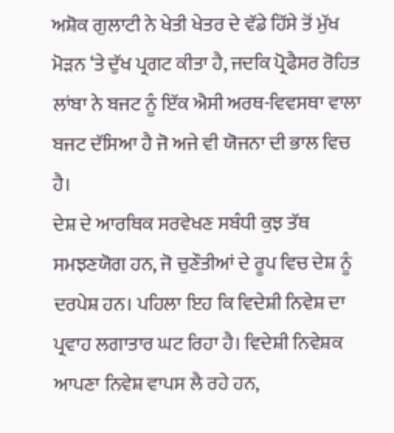ਅਸ਼ੋਕ ਗੁਲਾਟੀ ਨੇ ਖੇਤੀ ਖੇਤਰ ਦੇ ਵੱਡੇ ਹਿੱਸੇ ਤੋਂ ਮੁੱਖ ਮੋੜਨ ‘ਤੇ ਦੁੱਖ ਪ੍ਰਗਟ ਕੀਤਾ ਹੈ, ਜਦਕਿ ਪ੍ਰੋਫੈਸਰ ਰੋਹਿਤ ਲਾਂਬਾ ਨੇ ਬਜਟ ਨੂੰ ਇੱਕ ਐਸੀ ਅਰਥ-ਵਿਵਸਥਾ ਵਾਲਾ ਬਜਟ ਦੱਸਿਆ ਹੈ ਜੋ ਅਜੇ ਵੀ ਯੋਜਨਾ ਦੀ ਭਾਲ ਵਿਚ ਹੈ।
ਦੇਸ਼ ਦੇ ਆਰਥਿਕ ਸਰਵੇਖਣ ਸਬੰਧੀ ਕੁਝ ਤੱਥ ਸਮਝਣਯੋਗ ਹਨ, ਜੋ ਚੁਣੌਤੀਆਂ ਦੇ ਰੂਪ ਵਿਚ ਦੇਸ਼ ਨੂੰ ਦਰਪੇਸ਼ ਹਨ। ਪਹਿਲਾ ਇਹ ਕਿ ਵਿਦੇਸ਼ੀ ਨਿਵੇਸ਼ ਦਾ ਪ੍ਰਵਾਹ ਲਗਾਤਾਰ ਘਟ ਰਿਹਾ ਹੈ। ਵਿਦੇਸ਼ੀ ਨਿਵੇਸ਼ਕ ਆਪਣਾ ਨਿਵੇਸ਼ ਵਾਪਸ ਲੈ ਰਹੇ ਹਨ,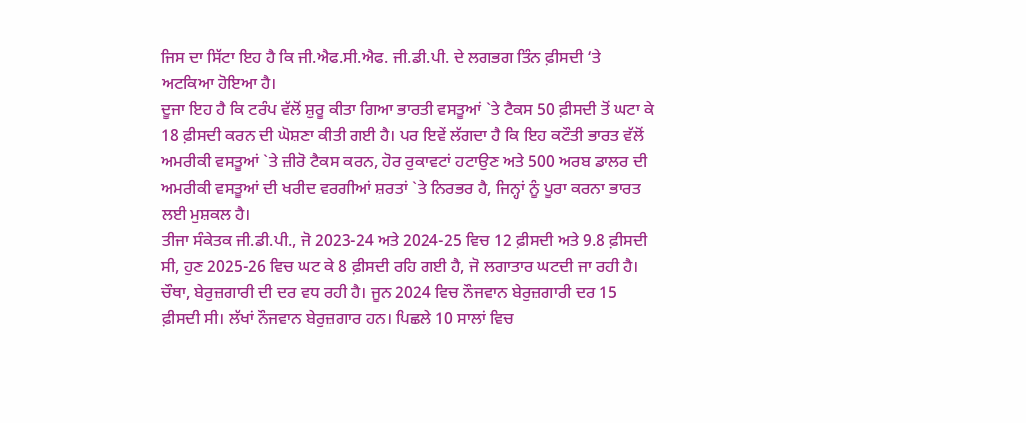ਜਿਸ ਦਾ ਸਿੱਟਾ ਇਹ ਹੈ ਕਿ ਜੀ.ਐਫ.ਸੀ.ਐਫ. ਜੀ.ਡੀ.ਪੀ. ਦੇ ਲਗਭਗ ਤਿੰਨ ਫ਼ੀਸਦੀ ‘ਤੇ ਅਟਕਿਆ ਹੋਇਆ ਹੈ।
ਦੂਜਾ ਇਹ ਹੈ ਕਿ ਟਰੰਪ ਵੱਲੋਂ ਸ਼ੁਰੂ ਕੀਤਾ ਗਿਆ ਭਾਰਤੀ ਵਸਤੂਆਂ `ਤੇ ਟੈਕਸ 50 ਫ਼ੀਸਦੀ ਤੋਂ ਘਟਾ ਕੇ 18 ਫ਼ੀਸਦੀ ਕਰਨ ਦੀ ਘੋਸ਼ਣਾ ਕੀਤੀ ਗਈ ਹੈ। ਪਰ ਇਵੇਂ ਲੱਗਦਾ ਹੈ ਕਿ ਇਹ ਕਟੌਤੀ ਭਾਰਤ ਵੱਲੋਂ ਅਮਰੀਕੀ ਵਸਤੂਆਂ `ਤੇ ਜ਼ੀਰੋ ਟੈਕਸ ਕਰਨ, ਹੋਰ ਰੁਕਾਵਟਾਂ ਹਟਾਉਣ ਅਤੇ 500 ਅਰਬ ਡਾਲਰ ਦੀ ਅਮਰੀਕੀ ਵਸਤੂਆਂ ਦੀ ਖਰੀਦ ਵਰਗੀਆਂ ਸ਼ਰਤਾਂ `ਤੇ ਨਿਰਭਰ ਹੈ, ਜਿਨ੍ਹਾਂ ਨੂੰ ਪੂਰਾ ਕਰਨਾ ਭਾਰਤ ਲਈ ਮੁਸ਼ਕਲ ਹੈ।
ਤੀਜਾ ਸੰਕੇਤਕ ਜੀ.ਡੀ.ਪੀ., ਜੋ 2023-24 ਅਤੇ 2024-25 ਵਿਚ 12 ਫ਼ੀਸਦੀ ਅਤੇ 9.8 ਫ਼ੀਸਦੀ ਸੀ, ਹੁਣ 2025-26 ਵਿਚ ਘਟ ਕੇ 8 ਫ਼ੀਸਦੀ ਰਹਿ ਗਈ ਹੈ, ਜੋ ਲਗਾਤਾਰ ਘਟਦੀ ਜਾ ਰਹੀ ਹੈ। ਚੌਥਾ, ਬੇਰੁਜ਼ਗਾਰੀ ਦੀ ਦਰ ਵਧ ਰਹੀ ਹੈ। ਜੂਨ 2024 ਵਿਚ ਨੌਜਵਾਨ ਬੇਰੁਜ਼ਗਾਰੀ ਦਰ 15 ਫ਼ੀਸਦੀ ਸੀ। ਲੱਖਾਂ ਨੌਜਵਾਨ ਬੇਰੁਜ਼ਗਾਰ ਹਨ। ਪਿਛਲੇ 10 ਸਾਲਾਂ ਵਿਚ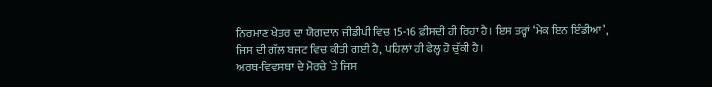ਨਿਰਮਾਣ ਖੇਤਰ ਦਾ ਯੋਗਦਾਨ ਜੀਡੀਪੀ ਵਿਚ 15-16 ਫ਼ੀਸਦੀ ਹੀ ਰਿਹਾ ਹੈ। ਇਸ ਤਰ੍ਹਾਂ ‘ਮੇਕ ਇਨ ਇੰਡੀਆ’, ਜਿਸ ਦੀ ਗੱਲ ਬਜਟ ਵਿਚ ਕੀਤੀ ਗਈ ਹੈ, ਪਹਿਲਾਂ ਹੀ ਫੇਲ੍ਹ ਹੋ ਚੁੱਕੀ ਹੈ।
ਅਰਥ-ਵਿਵਸਥਾ ਦੇ ਮੋਰਚੇ `ਤੇ ਜਿਸ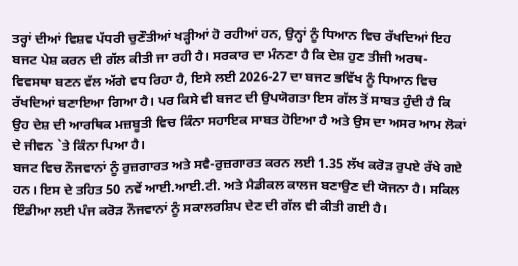ਤਰ੍ਹਾਂ ਦੀਆਂ ਵਿਸ਼ਵ ਪੱਧਰੀ ਚੁਣੌਤੀਆਂ ਖੜ੍ਹੀਆਂ ਹੋ ਰਹੀਆਂ ਹਨ, ਉਨ੍ਹਾਂ ਨੂੰ ਧਿਆਨ ਵਿਚ ਰੱਖਦਿਆਂ ਇਹ ਬਜਟ ਪੇਸ਼ ਕਰਨ ਦੀ ਗੱਲ ਕੀਤੀ ਜਾ ਰਹੀ ਹੈ। ਸਰਕਾਰ ਦਾ ਮੰਨਣਾ ਹੈ ਕਿ ਦੇਸ਼ ਹੁਣ ਤੀਜੀ ਅਰਥ-ਵਿਵਸਥਾ ਬਣਨ ਵੱਲ ਅੱਗੇ ਵਧ ਰਿਹਾ ਹੈ, ਇਸੇ ਲਈ 2026-27 ਦਾ ਬਜਟ ਭਵਿੱਖ ਨੂੰ ਧਿਆਨ ਵਿਚ ਰੱਖਦਿਆਂ ਬਣਾਇਆ ਗਿਆ ਹੈ। ਪਰ ਕਿਸੇ ਵੀ ਬਜਟ ਦੀ ਉਪਯੋਗਤਾ ਇਸ ਗੱਲ ਤੋਂ ਸਾਬਤ ਹੁੰਦੀ ਹੈ ਕਿ ਉਹ ਦੇਸ਼ ਦੀ ਆਰਥਿਕ ਮਜ਼ਬੂਤੀ ਵਿਚ ਕਿੰਨਾ ਸਹਾਇਕ ਸਾਬਤ ਹੋਇਆ ਹੈ ਅਤੇ ਉਸ ਦਾ ਅਸਰ ਆਮ ਲੋਕਾਂ ਦੇ ਜੀਵਨ `ਤੇ ਕਿੰਨਾ ਪਿਆ ਹੈ।
ਬਜਟ ਵਿਚ ਨੌਜਵਾਨਾਂ ਨੂੰ ਰੁਜ਼ਗਾਰਤ ਅਤੇ ਸਵੈ-ਰੁਜ਼ਗਾਰਤ ਕਰਨ ਲਈ 1.35 ਲੱਖ ਕਰੋੜ ਰੁਪਏ ਰੱਖੇ ਗਏ ਹਨ। ਇਸ ਦੇ ਤਹਿਤ 50 ਨਵੇਂ ਆਈ.ਆਈ.ਟੀ. ਅਤੇ ਮੈਡੀਕਲ ਕਾਲਜ ਬਣਾਉਣ ਦੀ ਯੋਜਨਾ ਹੈ। ਸਕਿਲ ਇੰਡੀਆ ਲਈ ਪੰਜ ਕਰੋੜ ਨੌਜਵਾਨਾਂ ਨੂੰ ਸਕਾਲਰਸ਼ਿਪ ਦੇਣ ਦੀ ਗੱਲ ਵੀ ਕੀਤੀ ਗਈ ਹੈ।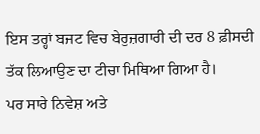ਇਸ ਤਰ੍ਹਾਂ ਬਜਟ ਵਿਚ ਬੇਰੁਜ਼ਗਾਰੀ ਦੀ ਦਰ 8 ਫ਼ੀਸਦੀ ਤੱਕ ਲਿਆਉਣ ਦਾ ਟੀਚਾ ਮਿਥਿਆ ਗਿਆ ਹੈ।
ਪਰ ਸਾਰੇ ਨਿਵੇਸ਼ ਅਤੇ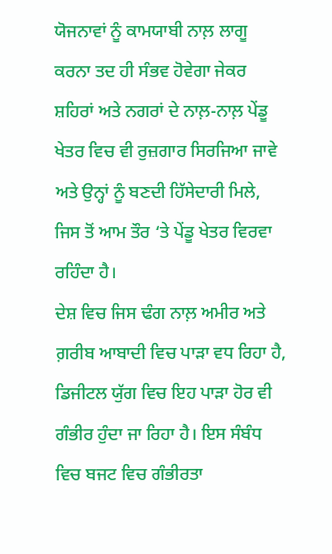ਯੋਜਨਾਵਾਂ ਨੂੰ ਕਾਮਯਾਬੀ ਨਾਲ਼ ਲਾਗੂ ਕਰਨਾ ਤਦ ਹੀ ਸੰਭਵ ਹੋਵੇਗਾ ਜੇਕਰ ਸ਼ਹਿਰਾਂ ਅਤੇ ਨਗਰਾਂ ਦੇ ਨਾਲ਼-ਨਾਲ਼ ਪੇਂਡੂ ਖੇਤਰ ਵਿਚ ਵੀ ਰੁਜ਼ਗਾਰ ਸਿਰਜਿਆ ਜਾਵੇ ਅਤੇ ਉਨ੍ਹਾਂ ਨੂੰ ਬਣਦੀ ਹਿੱਸੇਦਾਰੀ ਮਿਲੇ, ਜਿਸ ਤੋਂ ਆਮ ਤੌਰ ‘ਤੇ ਪੇਂਡੂ ਖੇਤਰ ਵਿਰਵਾ ਰਹਿੰਦਾ ਹੈ।
ਦੇਸ਼ ਵਿਚ ਜਿਸ ਢੰਗ ਨਾਲ਼ ਅਮੀਰ ਅਤੇ ਗ਼ਰੀਬ ਆਬਾਦੀ ਵਿਚ ਪਾੜਾ ਵਧ ਰਿਹਾ ਹੈ, ਡਿਜੀਟਲ ਯੁੱਗ ਵਿਚ ਇਹ ਪਾੜਾ ਹੋਰ ਵੀ ਗੰਭੀਰ ਹੁੰਦਾ ਜਾ ਰਿਹਾ ਹੈ। ਇਸ ਸੰਬੰਧ ਵਿਚ ਬਜਟ ਵਿਚ ਗੰਭੀਰਤਾ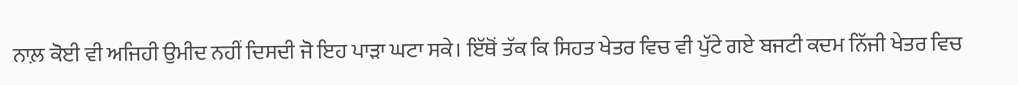ਨਾਲ਼ ਕੋਈ ਵੀ ਅਜਿਹੀ ਉਮੀਦ ਨਹੀਂ ਦਿਸਦੀ ਜੋ ਇਹ ਪਾੜਾ ਘਟਾ ਸਕੇ। ਇੱਥੋਂ ਤੱਕ ਕਿ ਸਿਹਤ ਖੇਤਰ ਵਿਚ ਵੀ ਪੁੱਟੇ ਗਏ ਬਜਟੀ ਕਦਮ ਨਿੱਜੀ ਖੇਤਰ ਵਿਚ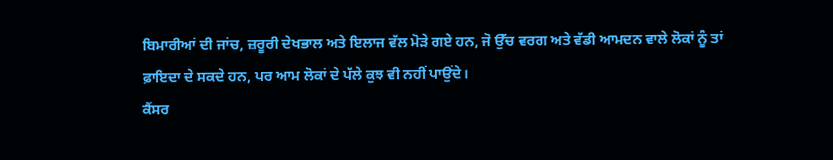ਬਿਮਾਰੀਆਂ ਦੀ ਜਾਂਚ, ਜ਼ਰੂਰੀ ਦੇਖਭਾਲ ਅਤੇ ਇਲਾਜ ਵੱਲ ਮੋੜੇ ਗਏ ਹਨ, ਜੋ ਉੱਚ ਵਰਗ ਅਤੇ ਵੱਡੀ ਆਮਦਨ ਵਾਲੇ ਲੋਕਾਂ ਨੂੰ ਤਾਂ ਫ਼ਾਇਦਾ ਦੇ ਸਕਦੇ ਹਨ, ਪਰ ਆਮ ਲੋਕਾਂ ਦੇ ਪੱਲੇ ਕੁਝ ਵੀ ਨਹੀਂ ਪਾਉਂਦੇ।
ਕੈਂਸਰ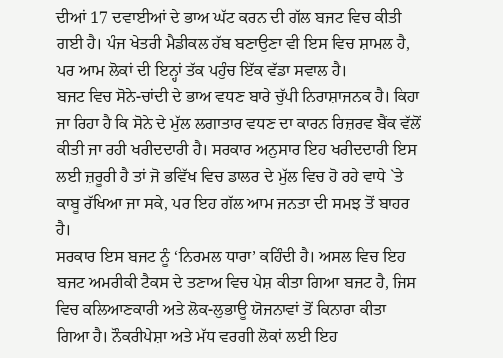ਦੀਆਂ 17 ਦਵਾਈਆਂ ਦੇ ਭਾਅ ਘੱਟ ਕਰਨ ਦੀ ਗੱਲ ਬਜਟ ਵਿਚ ਕੀਤੀ ਗਈ ਹੈ। ਪੰਜ ਖੇਤਰੀ ਮੈਡੀਕਲ ਹੱਬ ਬਣਾਉਣਾ ਵੀ ਇਸ ਵਿਚ ਸ਼ਾਮਲ ਹੈ, ਪਰ ਆਮ ਲੋਕਾਂ ਦੀ ਇਨ੍ਹਾਂ ਤੱਕ ਪਹੁੰਚ ਇੱਕ ਵੱਡਾ ਸਵਾਲ ਹੈ।
ਬਜਟ ਵਿਚ ਸੋਨੇ-ਚਾਂਦੀ ਦੇ ਭਾਅ ਵਧਣ ਬਾਰੇ ਚੁੱਪੀ ਨਿਰਾਸ਼ਾਜਨਕ ਹੈ। ਕਿਹਾ ਜਾ ਰਿਹਾ ਹੈ ਕਿ ਸੋਨੇ ਦੇ ਮੁੱਲ ਲਗਾਤਾਰ ਵਧਣ ਦਾ ਕਾਰਨ ਰਿਜ਼ਰਵ ਬੈਂਕ ਵੱਲੋਂ ਕੀਤੀ ਜਾ ਰਹੀ ਖਰੀਦਦਾਰੀ ਹੈ। ਸਰਕਾਰ ਅਨੁਸਾਰ ਇਹ ਖਰੀਦਦਾਰੀ ਇਸ ਲਈ ਜ਼ਰੂਰੀ ਹੈ ਤਾਂ ਜੋ ਭਵਿੱਖ ਵਿਚ ਡਾਲਰ ਦੇ ਮੁੱਲ ਵਿਚ ਹੋ ਰਹੇ ਵਾਧੇ `ਤੇ ਕਾਬੂ ਰੱਖਿਆ ਜਾ ਸਕੇ, ਪਰ ਇਹ ਗੱਲ ਆਮ ਜਨਤਾ ਦੀ ਸਮਝ ਤੋਂ ਬਾਹਰ ਹੈ।
ਸਰਕਾਰ ਇਸ ਬਜਟ ਨੂੰ ‘ਨਿਰਮਲ ਧਾਰਾ’ ਕਹਿੰਦੀ ਹੈ। ਅਸਲ ਵਿਚ ਇਹ ਬਜਟ ਅਮਰੀਕੀ ਟੈਕਸ ਦੇ ਤਣਾਅ ਵਿਚ ਪੇਸ਼ ਕੀਤਾ ਗਿਆ ਬਜਟ ਹੈ, ਜਿਸ ਵਿਚ ਕਲਿਆਣਕਾਰੀ ਅਤੇ ਲੋਕ-ਲੁਭਾਊ ਯੋਜਨਾਵਾਂ ਤੋਂ ਕਿਨਾਰਾ ਕੀਤਾ ਗਿਆ ਹੈ। ਨੌਕਰੀਪੇਸ਼ਾ ਅਤੇ ਮੱਧ ਵਰਗੀ ਲੋਕਾਂ ਲਈ ਇਹ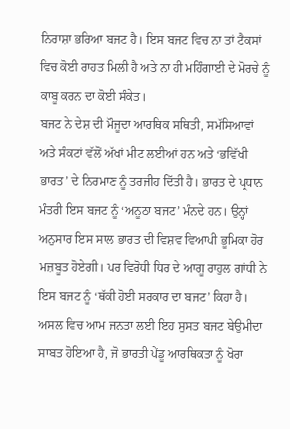ਨਿਰਾਸ਼ਾ ਭਰਿਆ ਬਜਟ ਹੈ। ਇਸ ਬਜਟ ਵਿਚ ਨਾ ਤਾਂ ਟੈਕਸਾਂ ਵਿਚ ਕੋਈ ਰਾਹਤ ਮਿਲੀ ਹੈ ਅਤੇ ਨਾ ਹੀ ਮਹਿੰਗਾਈ ਦੇ ਮੋਰਚੇ ਨੂੰ ਕਾਬੂ ਕਰਨ ਦਾ ਕੋਈ ਸੰਕੇਤ।
ਬਜਟ ਨੇ ਦੇਸ਼ ਦੀ ਮੌਜੂਦਾ ਆਰਥਿਕ ਸਥਿਤੀ, ਸਮੱਸਿਆਵਾਂ ਅਤੇ ਸੰਕਟਾਂ ਵੱਲੋਂ ਅੱਖਾਂ ਮੀਟ ਲਈਆਂ ਹਨ ਅਤੇ ‘ਭਵਿੱਖੀ ਭਾਰਤ’ ਦੇ ਨਿਰਮਾਣ ਨੂੰ ਤਰਜੀਹ ਦਿੱਤੀ ਹੈ। ਭਾਰਤ ਦੇ ਪ੍ਰਧਾਨ ਮੰਤਰੀ ਇਸ ਬਜਟ ਨੂੰ ‘ਅਨੂਠਾ ਬਜਟ’ ਮੰਨਦੇ ਹਨ। ਉਨ੍ਹਾਂ ਅਨੁਸਾਰ ਇਸ ਸਾਲ ਭਾਰਤ ਦੀ ਵਿਸ਼ਵ ਵਿਆਪੀ ਭੂਮਿਕਾ ਹੋਰ ਮਜ਼ਬੂਤ ਹੋਏਗੀ। ਪਰ ਵਿਰੋਧੀ ਧਿਰ ਦੇ ਆਗੂ ਰਾਹੁਲ ਗਾਂਧੀ ਨੇ ਇਸ ਬਜਟ ਨੂੰ ‘ਥੱਕੀ ਹੋਈ ਸਰਕਾਰ ਦਾ ਬਜਟ’ ਕਿਹਾ ਹੈ।
ਅਸਲ ਵਿਚ ਆਮ ਜਨਤਾ ਲਈ ਇਹ ਸੁਸਤ ਬਜਟ ਬੇਉਮੀਦਾ ਸਾਬਤ ਹੋਇਆ ਹੈ, ਜੋ ਭਾਰਤੀ ਪੇਂਡੂ ਆਰਥਿਕਤਾ ਨੂੰ ਖੋਰਾ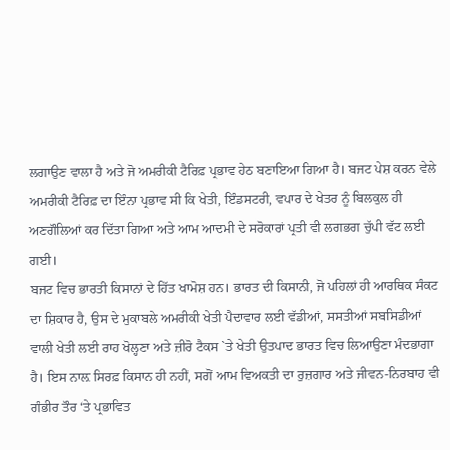ਲਗਾਉਣ ਵਾਲਾ ਹੈ ਅਤੇ ਜੋ ਅਮਰੀਕੀ ਟੈਰਿਫ਼ ਪ੍ਰਭਾਵ ਹੇਠ ਬਣਾਇਆ ਗਿਆ ਹੈ। ਬਜਟ ਪੇਸ਼ ਕਰਨ ਵੇਲੇ ਅਮਰੀਕੀ ਟੈਰਿਫ਼ ਦਾ ਇੰਨਾ ਪ੍ਰਭਾਵ ਸੀ ਕਿ ਖੇਤੀ, ਇੰਡਸਟਰੀ, ਵਪਾਰ ਦੇ ਖੇਤਰ ਨੂੰ ਬਿਲਕੁਲ ਹੀ ਅਣਗੌਲਿਆਂ ਕਰ ਦਿੱਤਾ ਗਿਆ ਅਤੇ ਆਮ ਆਦਮੀ ਦੇ ਸਰੋਕਾਰਾਂ ਪ੍ਰਤੀ ਵੀ ਲਗਭਗ ਚੁੱਪੀ ਵੱਟ ਲਈ ਗਈ।
ਬਜਟ ਵਿਚ ਭਾਰਤੀ ਕਿਸਾਨਾਂ ਦੇ ਹਿੱਤ ਖਾਮੋਸ਼ ਹਨ। ਭਾਰਤ ਦੀ ਕਿਸਾਨੀ, ਜੋ ਪਹਿਲਾਂ ਹੀ ਆਰਥਿਕ ਸੰਕਟ ਦਾ ਸ਼ਿਕਾਰ ਹੈ, ਉਸ ਦੇ ਮੁਕਾਬਲੇ ਅਮਰੀਕੀ ਖੇਤੀ ਪੈਦਾਵਾਰ ਲਈ ਵੱਡੀਆਂ, ਸਸਤੀਆਂ ਸਬਸਿਡੀਆਂ ਵਾਲੀ ਖੇਤੀ ਲਈ ਰਾਹ ਖੋਲ੍ਹਣਾ ਅਤੇ ਜ਼ੀਰੋ ਟੈਕਸ `ਤੇ ਖੇਤੀ ਉਤਪਾਦ ਭਾਰਤ ਵਿਚ ਲਿਆਉਣਾ ਮੰਦਭਾਗਾ ਹੈ। ਇਸ ਨਾਲ਼ ਸਿਰਫ਼ ਕਿਸਾਨ ਹੀ ਨਹੀਂ, ਸਗੋਂ ਆਮ ਵਿਅਕਤੀ ਦਾ ਰੁਜ਼ਗਾਰ ਅਤੇ ਜੀਵਨ-ਨਿਰਬਾਹ ਵੀ ਗੰਭੀਰ ਤੌਰ ‘ਤੇ ਪ੍ਰਭਾਵਿਤ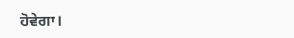ਹੋਵੇਗਾ।